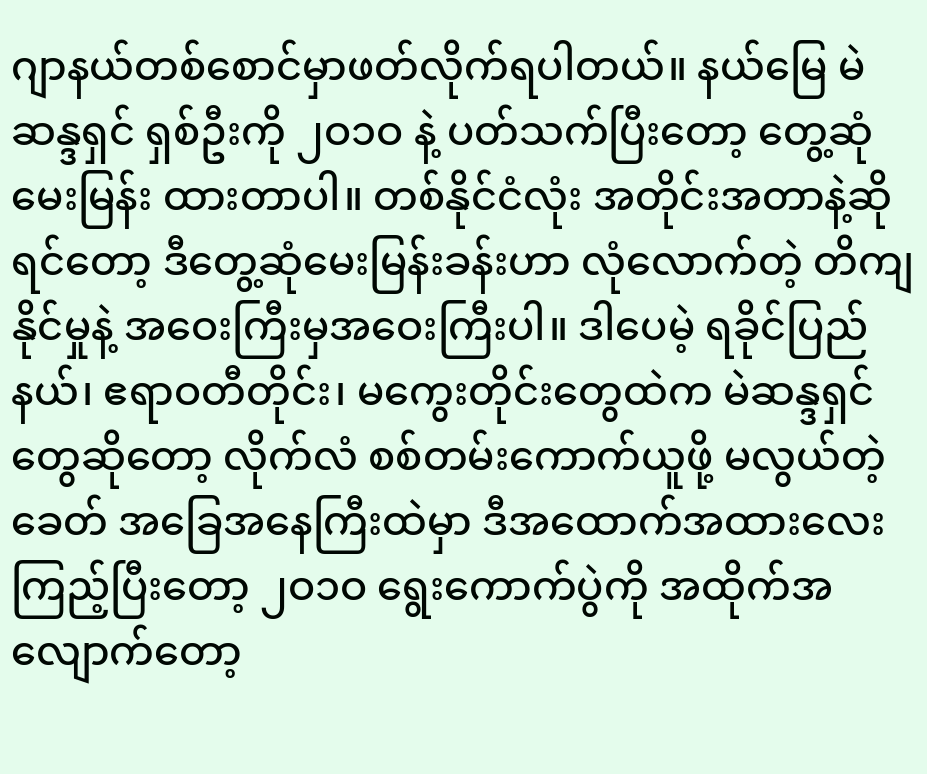ဂျာနယ်တစ်စောင်မှာဖတ်လိုက်ရပါတယ်။ နယ်မြေ မဲဆန္ဒရှင် ရှစ်ဦးကို ၂ဝ၁ဝ နဲ့ ပတ်သက်ပြီးတော့ တွေ့ဆုံမေးမြန်း ထားတာပါ။ တစ်နိုင်ငံလုံး အတိုင်းအတာနဲ့ဆိုရင်တော့ ဒီတွေ့ဆုံမေးမြန်းခန်းဟာ လုံလောက်တဲ့ တိကျနိုင်မှုနဲ့ အဝေးကြီးမှအဝေးကြီးပါ။ ဒါပေမဲ့ ရခိုင်ပြည်နယ်၊ ဧရာဝတီတိုင်း၊ မကွေးတိုင်းတွေထဲက မဲဆန္ဒရှင်တွေဆိုတော့ လိုက်လံ စစ်တမ်းကောက်ယူဖို့ မလွယ်တဲ့ ခေတ် အခြေအနေကြီးထဲမှာ ဒီအထောက်အထားလေး ကြည့်ပြီးတော့ ၂ဝ၁ဝ ရွေးကောက်ပွဲကို အထိုက်အလျောက်တော့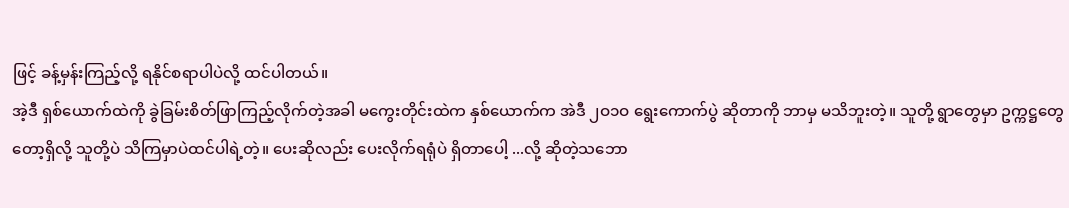ဖြင့် ခန့်မှန်းကြည့်လို့ ရနိုင်စရာပါပဲလို့ ထင်ပါတယ်။
အဲ့ဒီ ရှစ်ယောက်ထဲကို ခွဲခြမ်းစိတ်ဖြာကြည့်လိုက်တဲ့အခါ မကွေးတိုင်းထဲက နှစ်ယောက်က အဲဒီ ၂ဝ၁ဝ ရွေးကောက်ပွဲ ဆိုတာကို ဘာမှ မသိဘူးတဲ့။ သူတို့ ရွာတွေမှာ ဥက္ကဋ္ဌတွေတော့ရှိလို့ သူတို့ပဲ သိကြမှာပဲထင်ပါရဲ့တဲ့။ ပေးဆိုလည်း ပေးလိုက်ရရုံပဲ ရှိတာပေါ့ ...လို့ ဆိုတဲ့သဘော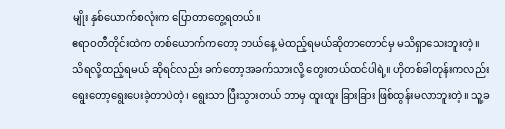မျိုး နှစ်ယောက်စလုံးက ပြောတာတွေ့ရတယ်။
ဧရာဝတီတိုင်းထဲက တစ်ယောက်ကတော့ ဘယ်နေ့ မဲထည့်ရမယ်ဆိုတာတောင်မှ မသိရှာသေးဘူးတဲ့။ သိရလို့ထည့်ရမယ် ဆိုရင်လည်း ခက်တော့အခက်သားလို့ တွေးတယ်ထင်ပါရဲ့။ ဟိုတစ်ခါတုန်းကလည်း ရွေးတော့ရွေးပေးခဲ့တာပဲတဲ့၊ ရွေးသာ ပြီးသွားတယ် ဘာမှ ထူးထူး ခြားခြား ဖြစ်ထွန်းမလာဘူးတဲ့။ သူ့ခ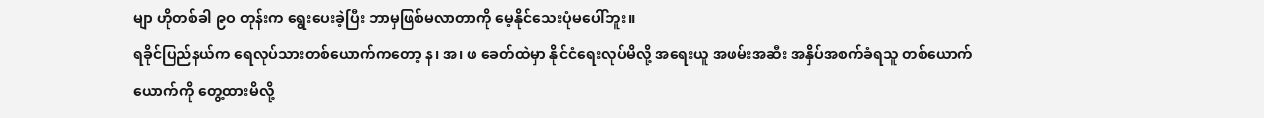မျာ ဟိုတစ်ခါ ၉ဝ တုန်းက ရွေးပေးခဲ့ပြီး ဘာမှဖြစ်မလာတာကို မေ့နိုင်သေးပုံမပေါ်ဘူး။
ရခိုင်ပြည်နယ်က ရေလုပ်သားတစ်ယောက်ကတော့ န၊ အ၊ ဖ ခေတ်ထဲမှာ နိုင်ငံရေးလုပ်မိလို့ အရေးယူ အဖမ်းအဆီး အနှိပ်အစက်ခံရသူ တစ်ယောက်ယောက်ကို တွေ့ထားမိလို့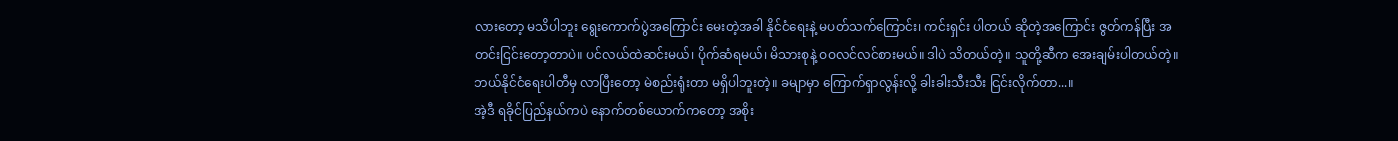လားတော့ မသိပါဘူး ရွေးကောက်ပွဲအကြောင်း မေးတဲ့အခါ နိုင်ငံရေးနဲ့ မပတ်သက်ကြောင်း၊ ကင်းရှင်း ပါတယ် ဆိုတဲ့အကြောင်း ဇွတ်ကန်ပြီး အတင်းငြင်းတော့တာပဲ။ ပင်လယ်ထဲဆင်းမယ်၊ ပိုက်ဆံရမယ်၊ မိသားစုနဲ့ ဝဝလင်လင်စားမယ်။ ဒါပဲ သိတယ်တဲ့။ သူတို့ဆီက အေးချမ်းပါတယ်တဲ့။ ဘယ်နိုင်ငံရေးပါတီမှ လာပြီးတော့ မဲစည်းရုံးတာ မရှိပါဘူးတဲ့။ ခမျာမှာ ကြောက်ရှာလွန်းလို့ ခါးခါးသီးသီး ငြင်းလိုက်တာ...။
အဲ့ဒီ ရခိုင်ပြည်နယ်ကပဲ နောက်တစ်ယောက်ကတော့ အစိုး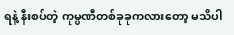ရနဲ့ နီးစပ်တဲ့ ကုမ္ပဏီတစ်ခုခုကလားတော့ မသိပါ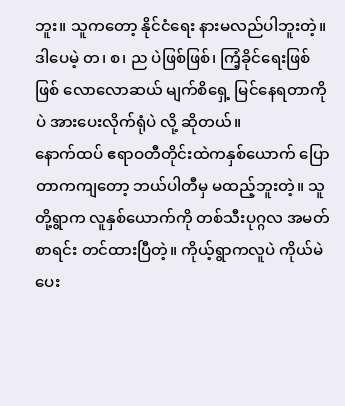ဘူး။ သူကတော့ နိုင်ငံရေး နားမလည်ပါဘူးတဲ့။ ဒါပေမဲ့ တ၊ စ၊ ည ပဲဖြစ်ဖြစ်၊ ကြံ့ခိုင်ရေးဖြစ်ဖြစ် လောလောဆယ် မျက်စိရှေ့ မြင်နေရတာကိုပဲ အားပေးလိုက်ရုံပဲ လို့ ဆိုတယ်။
နောက်ထပ် ဧရာဝတီတိုင်းထဲကနှစ်ယောက် ပြောတာကကျတော့ ဘယ်ပါတီမှ မထည့်ဘူးတဲ့။ သူတို့ရွာက လူနှစ်ယောက်ကို တစ်သီးပုဂ္ဂလ အမတ်စာရင်း တင်ထားပြီတဲ့။ ကိုယ့်ရွာကလူပဲ ကိုယ်မဲပေး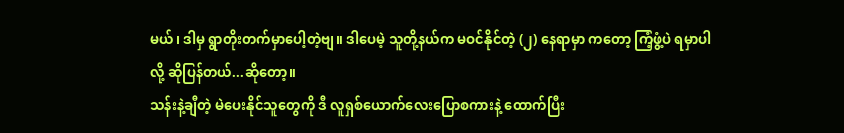မယ်၊ ဒါမှ ရွာတိုးတက်မှာပေါ့တဲ့ဗျ။ ဒါပေမဲ့ သူတို့နယ်က မဝင်နိုင်တဲ့ (၂) နေရာမှာ ကတော့ ကြံ့ဖွံ့ပဲ ရမှာပါလို့ ဆိုပြန်တယ်...ဆိုတော့။
သန်းနဲ့ချီတဲ့ မဲပေးနိုင်သူတွေကို ဒီ လူရှစ်ယောက်လေးပြောစကားနဲ့ ထောက်ပြီး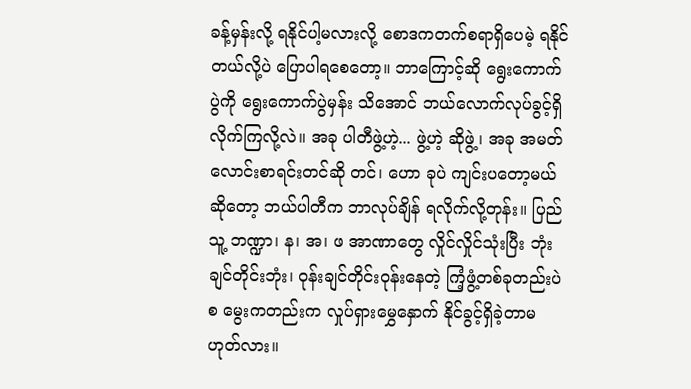ခန့်မှန်းလို့ ရနိုင်ပါ့မလားလို့ စောဒကတက်စရာရှိပေမဲ့ ရနိုင်တယ်လို့ပဲ ပြောပါရစေတော့။ ဘာကြောင့်ဆို ရွေးကောက်ပွဲကို ရွေးကောက်ပွဲမှန်း သိအောင် ဘယ်လောက်လုပ်ခွင့်ရှိလိုက်ကြလို့လဲ။ အခု ပါတီဖွဲ့ဟဲ့... ဖွဲ့ဟဲ့ ဆိုဖွဲ့၊ အခု အမတ်လောင်းစာရင်းတင်ဆို တင်၊ ဟော ခုပဲ ကျင်းပတော့မယ် ဆိုတော့ ဘယ်ပါတီက ဘာလုပ်ချိန် ရလိုက်လို့တုန်း။ ပြည်သူ့ ဘဏ္ဍာ၊ န၊ အ၊ ဖ အာဏာတွေ လှိုင်လှိုင်သုံးပြီး ဘုံးချင်တိုင်းဘုံး၊ ဝုန်းချင်တိုင်းဝုန်းနေတဲ့ ကြံ့ဖွံ့တစ်ခုတည်းပဲ စ မွေးကတည်းက လှုပ်ရှားမွှေနှောက် နိုင်ခွင့်ရှိခဲ့တာမဟုတ်လား။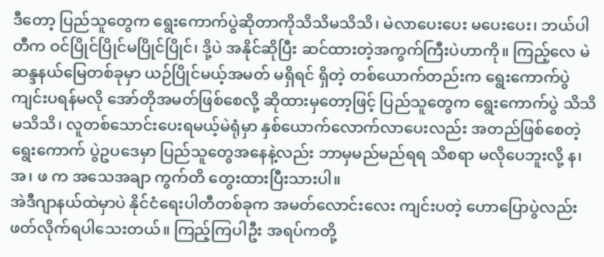ဒီတော့ ပြည်သူတွေက ရွေးကောက်ပွဲဆိုတာကိုသိသိမသိသိ၊ မဲလာပေးပေး မပေးပေး၊ ဘယ်ပါတီက ဝင်ပြိုင်ပြိုင်မပြိုင်ပြိုင်၊ ဒို့ပဲ အနိုင်ဆိုပြီး ဆင်ထားတဲ့အကွက်ကြီးပဲဟာကို။ ကြည့်လေ မဲဆန္ဒနယ်မြေတစ်ခုမှာ ယဉ်ပြိုင်မယ့်အမတ် မရှိရင် ရှိတဲ့ တစ်ယောက်တည်းက ရွေးကောက်ပွဲ ကျင်းပရန်မလို အော်တိုအမတ်ဖြစ်စေလို့ ဆိုထားမှတော့ဖြင့် ပြည်သူတွေက ရွေးကောက်ပွဲ သိသိမသိသိ၊ လူတစ်သောင်းပေးရမယ့်မဲရုံမှာ နှစ်ယောက်လောက်လာပေးလည်း အတည်ဖြစ်စေတဲ့ ရွေးကောက် ပွဲဥပဒေမှာ ပြည်သူတွေအနေနဲ့လည်း ဘာမှမည်မည်ရရ သိစရာ မလိုပေဘူးလို့ န၊ အ၊ ဖ က အသေအချာ ကွက်တိ တွေးထားပြီးသားပါ။
အဲဒီဂျာနယ်ထဲမှာပဲ နိုင်ငံရေးပါတီတစ်ခုက အမတ်လောင်းလေး ကျင်းပတဲ့ ဟောပြောပွဲလည်း ဖတ်လိုက်ရပါသေးတယ်။ ကြည့်ကြပါဦး အရပ်ကတို့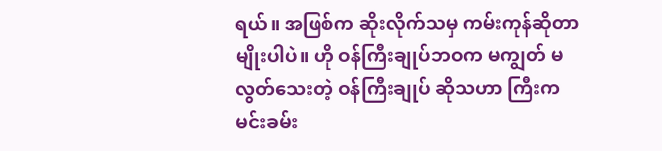ရယ်။ အဖြစ်က ဆိုးလိုက်သမှ ကမ်းကုန်ဆိုတာမျိုးပါပဲ။ ဟို ဝန်ကြီးချုပ်ဘဝက မကျွတ် မလွတ်သေးတဲ့ ဝန်ကြီးချုပ် ဆိုသဟာ ကြီးက မင်းခမ်း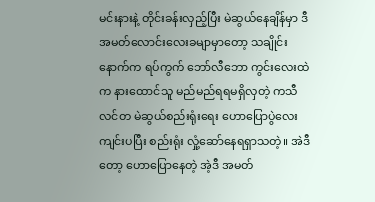မင်းနားနဲ့ တိုင်းခန်းလှည့်ပြီး မဲဆွယ်နေချိန်မှာ ဒီအမတ်လောင်းလေးခမျာမှာတော့ သချိုင်းနောက်က ရပ်ကွက် ဘော်လီဘော ကွင်းလေးထဲက နားထောင်သူ မည်မည်ရရမရှိလှတဲ့ ကသီလင်တ မဲဆွယ်စည်းရုံးရေး ဟောပြောပွဲလေးကျင်းပပြီး စည်းရုံး လှုံ့ဆော်နေရရှာသတဲ့။ အဲဒီတော့ ဟောပြောနေတဲ့ အဲ့ဒီ အမတ်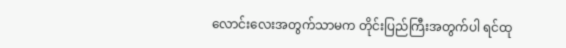လောင်းလေးအတွက်သာမက တိုင်းပြည်ကြီးအတွက်ပါ ရင်ထု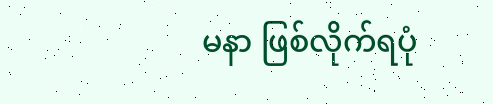မနာ ဖြစ်လိုက်ရပုံ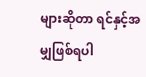များဆိုတာ ရင်နှင့်အမျှဖြစ်ရပါ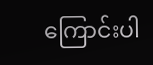ကြောင်းပါ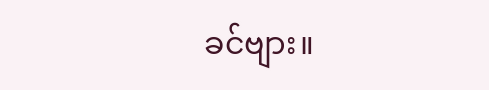ခင်ဗျား။